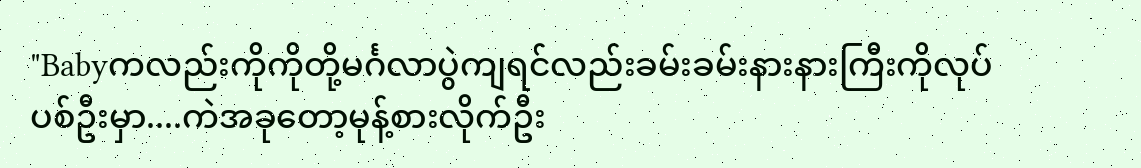"Babyကလည်းကိုကိုတို့မင်္ဂလာပွဲကျရင်လည်းခမ်းခမ်းနားနားကြီးကိုလုပ်ပစ်ဦးမှာ....ကဲအခုတော့မုန့်စားလိုက်ဦး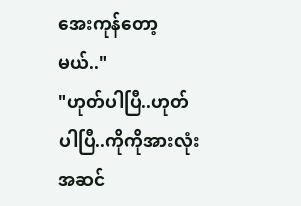အေးကုန်တော့မယ်.."
"ဟုတ်ပါပြီ..ဟုတ်ပါပြီ..ကိုကိုအားလုံးအဆင်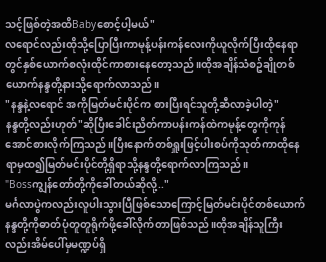သင့်ဖြစ်တဲ့အထိBabyစောင့်ပါ့မယ်"
လရောင်လည်းထိုသို့ပြောပြီးကာမုန့်ပန်းကန်လေးကိုယူလိုက်ပြီးထိုနေရာတွင်နှစ်ယောက်စလုံးထိုင်ကာစားနေတော့သည်။ထိုအချိန်သံစဥ်ချိုတစ်ယောက်နန္ဒတို့နားသို့ရောက်လာသည်။
"နန္ဒနဲ့လရောင် အကိုမြတ်မင်းပိုင်က စားပြီးရင်သူတို့ဆီလာခဲ့ပါတဲ့"
နန္ဒတို့လည်းဟုတ်"ဆိုပြီးခေါင်းညိတ်ကာပန်းကန်ထဲကမုန့်တွေကိုကုန်အောင်စားလိုက်ကြသည်။ပြီးနောက်တစ်ရှူးဖြင့်ပါးစပ်ကိုသုတ်ကာထိုနေရာမှထ၍မြတ်မင်းပိုင်တို့ရှိရာသို့နန္ဒတို့ရောက်လာကြသည်။
"Bossကျွန်တော်တို့ကိုခေါ်တယ်ဆိုလို့.."
မင်္ဂလာပွဲကလည်းလူပါးသွားပြီဖြစ်သောကြောင့်မြတ်မင်းပိုင်တစ်ယောက်နန္ဒတို့ကိုဓာတ်ပုံတူတူရိုက်ဖို့ခေါ်လိုက်တာဖြစ်သည်။ထိုအချိန်သူကြီးလည်းအိမ်ပေါ်မှမဏ္ဍပ်ရှိ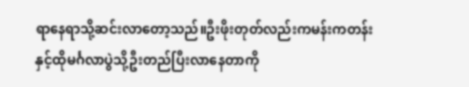ရာနေရာသို့ဆင်းလာတော့သည်။ဦးဖိုးတုတ်လည်းကမန်းကတန်းနှင့်ထိုမင်္ဂလာပွဲသို့ဦးတည်ပြီးလာနေတာကို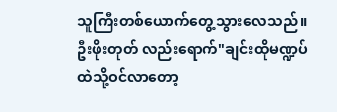သူကြီးတစ်ယောက်တွေ့သွားလေသည်။ဦးဖိုးတုတ် လည်းရောက်"ချင်းထိုမဏ္ဍပ်ထဲသို့ဝင်လာတော့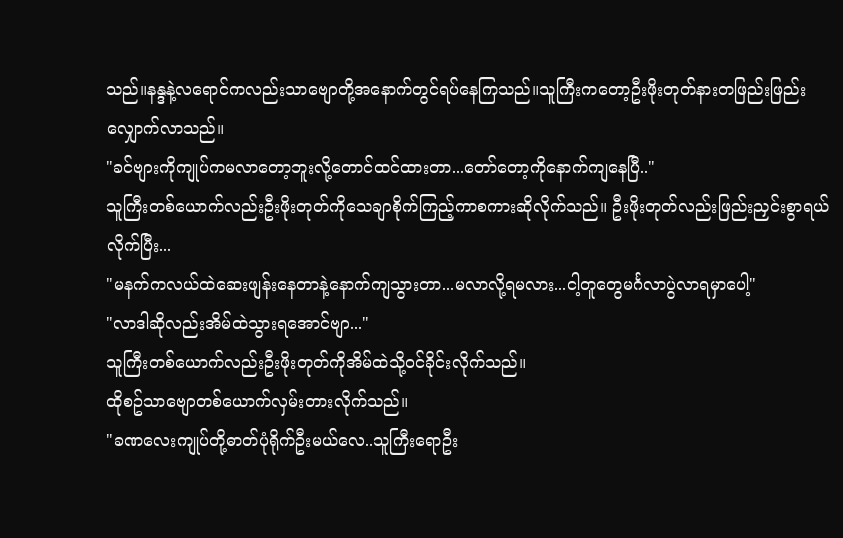သည်။နန္ဒနဲ့လရောင်ကလည်းသာဗျောတို့အနောက်တွင်ရပ်နေကြသည်။သူကြီးကတော့ဦးဖိုးတုတ်နားတဖြည်းဖြည်းလျှောက်လာသည်။
"ခင်ဗျားကိုကျုပ်ကမလာတော့ဘူးလို့တောင်ထင်ထားတာ...တော်တော့ကိုနောက်ကျနေပြီ.."
သူကြီးတစ်ယောက်လည်းဦးဖိုးတုတ်ကိုသေချာစိုက်ကြည့်ကာစကားဆိုလိုက်သည်။ ဦးဖိုးတုတ်လည်းဖြည်းညှင်းစွာရယ်လိုက်ပြီး...
"မနက်ကလယ်ထဲဆေးဖျန်းနေတာနဲ့နောက်ကျသွားတာ...မလာလို့ရမလား...ငါ့တူတွေမင်္ဂလာပွဲလာရမှာပေါ့"
"လာဒါဆိုလည်းအိမ်ထဲသွားရအောင်ဗျာ..."
သူကြီးတစ်ယောက်လည်းဦးဖိုးတုတ်ကိုအိမ်ထဲသို့ဝင်ခိုင်းလိုက်သည်။
ထိုစဥ်သာဗျောတစ်ယောက်လှမ်းတားလိုက်သည်။
"ခဏလေးကျုပ်တို့ဓာတ်ပုံရိုက်ဦးမယ်လေ..သူကြီးရောဦး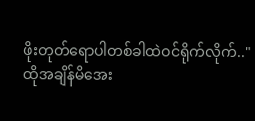ဖိုးတုတ်ရောပါတစ်ခါထဲဝင်ရိုက်လိုက်.."
ထိုအချိန်မိအေး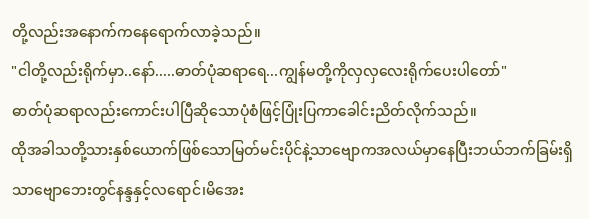တို့လည်းအနောက်ကနေရောက်လာခဲ့သည်။
"ငါတို့လည်းရိုက်မှာ..နော်.....ဓာတ်ပုံဆရာရေ...ကျွန်မတို့ကိုလှလှလေးရိုက်ပေးပါတော်"
ဓာတ်ပုံဆရာလည်းကောင်းပါပြီဆိုသောပုံစံဖြင့်ပြုံးပြကာခေါင်းညိတ်လိုက်သည်။
ထိုအခါသတို့သားနှစ်ယောက်ဖြစ်သောမြတ်မင်းပိုင်နဲ့သာဗျောကအလယ်မှာနေပြီးဘယ်ဘက်ခြမ်းရှိသာဗျောဘေးတွင်နန္ဒနှင့်လရောင်၊မိအေး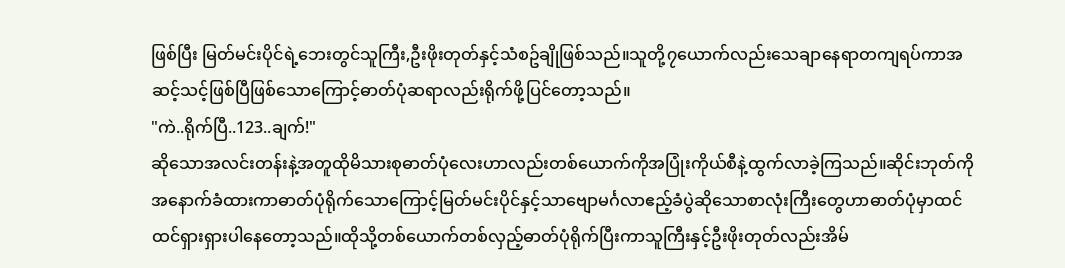ဖြစ်ပြီး မြတ်မင်းပိုင်ရဲ့ဘေးတွင်သူကြီး,ဦးဖိုးတုတ်နှင့်သံစဥ်ချိုဖြစ်သည်။သူတို့၇ယောက်လည်းသေချာနေရာတကျရပ်ကာအဆင့်သင့်ဖြစ်ပြီဖြစ်သောကြောင့်ဓာတ်ပုံဆရာလည်းရိုက်ဖို့ပြင်တော့သည်။
"ကဲ..ရိုက်ပြီ..123..ချက်!"
ဆိုသောအလင်းတန်းနဲ့အတူထိုမိသားစုဓာတ်ပုံလေးဟာလည်းတစ်ယောက်ကိုအပြုံးကိုယ်စီနဲ့ထွက်လာခဲ့ကြသည်။ဆိုင်းဘုတ်ကိုအနောက်ခံထားကာဓာတ်ပုံရိုက်သောကြောင့်မြတ်မင်းပိုင်နှင့်သာဗျောမင်္ဂလာဧည့်ခံပွဲဆိုသောစာလုံးကြီးတွေဟာဓာတ်ပုံမှာထင်ထင်ရှားရှားပါနေတော့သည်။ထိုသို့တစ်ယောက်တစ်လှည့်ဓာတ်ပုံရိုက်ပြီးကာသူကြီးနှင့်ဦးဖိုးတုတ်လည်းအိမ်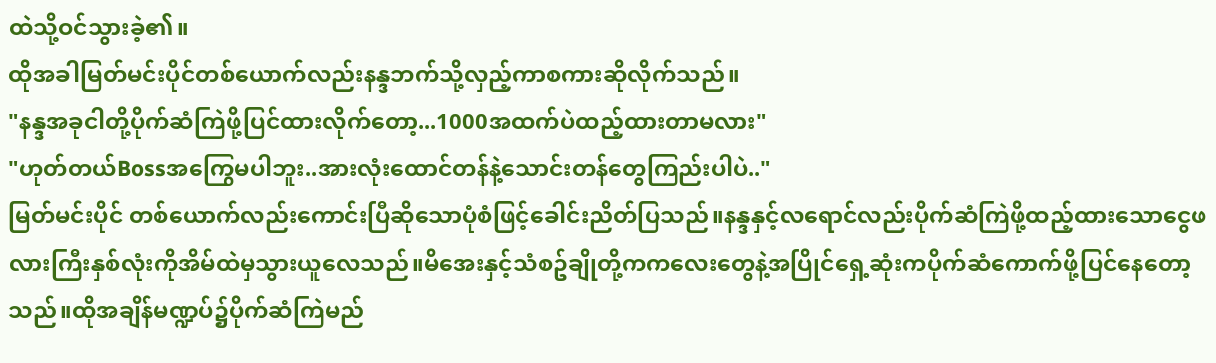ထဲသို့ဝင်သွားခဲ့၏။
ထိုအခါမြတ်မင်းပိုင်တစ်ယောက်လည်းနန္ဒဘက်သို့လှည့်ကာစကားဆိုလိုက်သည်။
"နန္ဒအခုငါတို့ပိုက်ဆံကြဲဖို့ပြင်ထားလိုက်တော့...1000အထက်ပဲထည့်ထားတာမလား"
"ဟုတ်တယ်Bossအကြွေမပါဘူး..အားလုံးထောင်တန်နဲ့သောင်းတန်တွေကြည်းပါပဲ.."
မြတ်မင်းပိုင် တစ်ယောက်လည်းကောင်းပြီဆိုသောပုံစံဖြင့်ခေါင်းညိတ်ပြသည်။နန္ဒနှင့်လရောင်လည်းပိုက်ဆံကြဲဖို့ထည့်ထားသောငွေဖလားကြီးနှစ်လုံးကိုအိမ်ထဲမှသွားယူလေသည်။မိအေးနှင့်သံစဥ်ချိုတို့ကကလေးတွေနဲ့အပြိုင်ရှေ့ဆုံးကပိုက်ဆံကောက်ဖို့ပြင်နေတော့သည်။ထိုအချိန်မဏ္ဍပ်၌ပိုက်ဆံကြဲမည်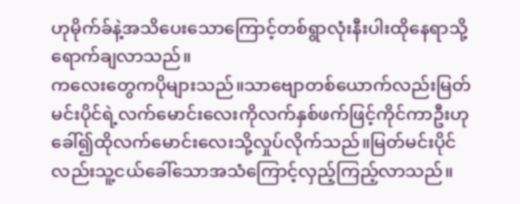ဟုမိုက်ခ်နဲ့အသိပေးသောကြောင့်တစ်ရွာလုံးနီးပါးထိုနေရာသို့ရောက်ချလာသည်။
ကလေးတွေကပိုများသည်။သာဗျောတစ်ယောက်လည်းမြတ်မင်းပိုင်ရဲ့လက်မောင်းလေးကိုလက်နှစ်ဖက်ဖြင့်ကိုင်ကာဦးဟုခေါ်၍ထိုလက်မောင်းလေးသို့လှုပ်လိုက်သည်။မြတ်မင်းပိုင်လည်းသူ့ငယ်ခေါ်သောအသံကြောင့်လှည့်ကြည့်လာသည်။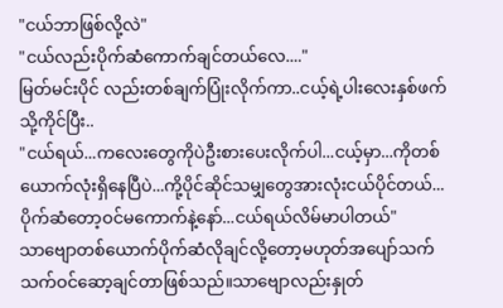"ငယ်ဘာဖြစ်လို့လဲ"
"ငယ်လည်းပိုက်ဆံကောက်ချင်တယ်လေ...."
မြတ်မင်းပိုင် လည်းတစ်ချက်ပြုံးလိုက်ကာ..ငယ့်ရဲ့ပါးလေးနှစ်ဖက်သို့ကိုင်ပြီး..
"ငယ်ရယ်...ကလေးတွေကိုပဲဦးစားပေးလိုက်ပါ...ငယ့်မှာ...ကိုတစ်ယောက်လုံးရှိနေပြီပဲ...ကို့ပိုင်ဆိုင်သမျှတွေအားလုံးငယ်ပိုင်တယ်...ပိုက်ဆံတော့ဝင်မကောက်နဲ့နော်...ငယ်ရယ်လိမ်မာပါတယ်"
သာဗျောတစ်ယောက်ပိုက်ဆံလိုချင်လို့တော့မဟုတ်အပျော်သက်သက်ဝင်ဆော့ချင်တာဖြစ်သည်။သာဗျောလည်းနှုတ်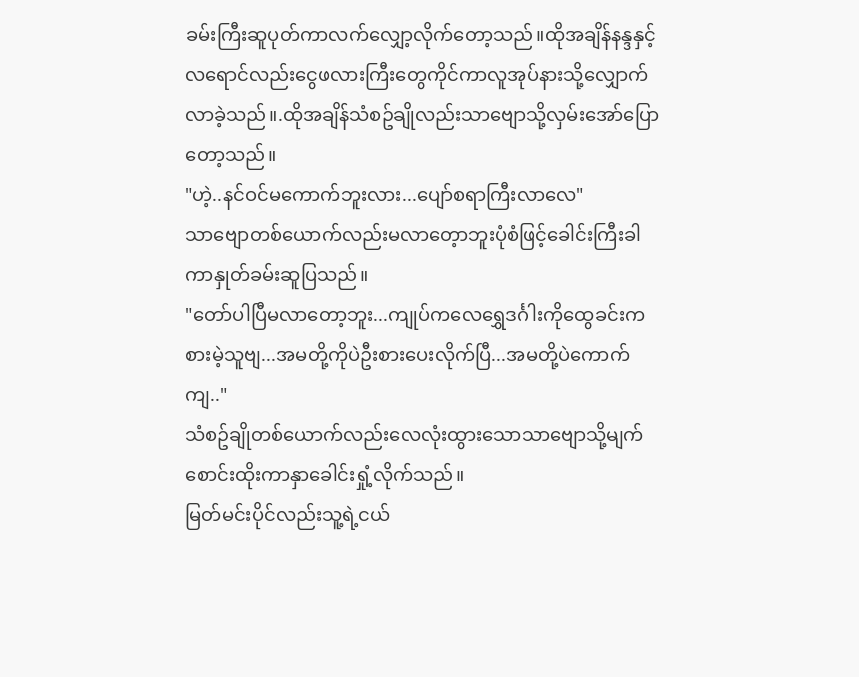ခမ်းကြီးဆူပုတ်ကာလက်လျှော့လိုက်တော့သည်။ထိုအချိန်နန္ဒနှင့်လရောင်လည်းငွေဖလားကြီးတွေကိုင်ကာလူအုပ်နားသို့လျှောက်လာခဲ့သည်။.ထိုအချိန်သံစဥ်ချိုလည်းသာဗျောသို့လှမ်းအော်ပြောတော့သည်။
"ဟဲ့..နင်ဝင်မကောက်ဘူးလား...ပျော်စရာကြီးလာလေ"
သာဗျောတစ်ယောက်လည်းမလာတေ့ာဘူးပုံစံဖြင့်ခေါင်းကြီးခါကာနှုတ်ခမ်းဆူပြသည်။
"တော်ပါပြီမလာတော့ဘူး...ကျုပ်ကလေရွှေဒင်္ဂါးကိုထွေခင်းကစားမဲ့သူဗျ...အမတို့ကိုပဲဦးစားပေးလိုက်ပြီ...အမတို့ပဲကောက်ကျ.."
သံစဥ်ချိုတစ်ယောက်လည်းလေလုံးထွားသောသာဗျောသို့မျက်စောင်းထိုးကာနှာခေါင်းရှုံ့လိုက်သည်။
မြတ်မင်းပိုင်လည်းသူ့ရဲ့ငယ်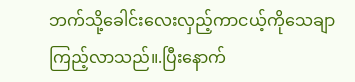ဘက်သို့ခေါင်းလေးလှည့်ကာငယ့်ကိုသေချာကြည့်လာသည်။.ပြီးနောက်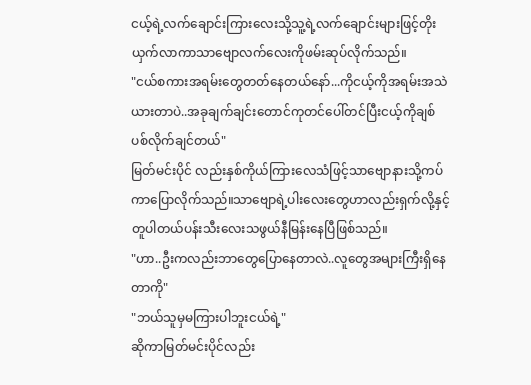ငယ့်ရဲ့လက်ချောင်းကြားလေးသို့သူ့ရဲ့လက်ချောင်းများဖြင့်တိုးယှက်လာကာသာဗျောလက်လေးကိုဖမ်းဆုပ်လိုက်သည်။
"ငယ်စကားအရမ်းတွေတတ်နေတယ်နော်...ကိုငယ့်ကိုအရမ်းအသဲယားတာပဲ..အခုချက်ချင်းတောင်ကုတင်ပေါ်တင်ပြီးငယ့်ကိုချစ်ပစ်လိုက်ချင်တယ်"
မြတ်မင်းပိုင် လည်းနှစ်ကိုယ်ကြားလေသံဖြင့်သာဗျောနားသို့ကပ်ကာပြောလိုက်သည်။သာဗျောရဲ့ပါးလေးတွေဟာလည်းရှက်လို့နှင့်တူပါတယ်ပန်းသီးလေးသဖွယ်နီမြန်းနေပြီဖြစ်သည်။
"ဟာ..ဦးကလည်းဘာတွေပြောနေတာလဲ..လူတွေအများကြီးရှိနေတာကို"
"ဘယ်သူမှမကြားပါဘူးငယ်ရဲ့"
ဆိုကာမြတ်မင်းပိုင်လည်း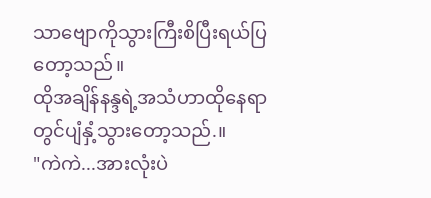သာဗျောကိုသွားကြီးစိပြီးရယ်ပြတော့သည်။
ထိုအချိန်နန္ဒရဲ့အသံဟာထိုနေရာတွင်ပျံနှံ့သွားတော့သည်.။
"ကဲကဲ...အားလုံးပဲ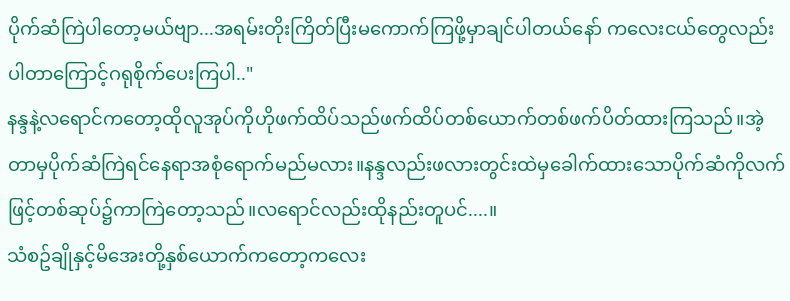ပိုက်ဆံကြဲပါတော့မယ်ဗျာ...အရမ်းတိုးကြိတ်ပြီးမကောက်ကြဖို့မှာချင်ပါတယ်နော် ကလေးငယ်တွေလည်းပါတာကြောင့်ဂရုစိုက်ပေးကြပါ.."
နန္ဒနဲ့လရောင်ကတော့ထိုလူအုပ်ကိုဟိုဖက်ထိပ်သည်ဖက်ထိပ်တစ်ယောက်တစ်ဖက်ပိတ်ထားကြသည်။အဲ့တာမှပိုက်ဆံကြဲရင်နေရာအစုံရောက်မည်မလား။နန္ဒလည်းဖလားတွင်းထဲမှခေါက်ထားသောပိုက်ဆံကိုလက်ဖြင့်တစ်ဆုပ်၌ကာကြဲတော့သည်။လရောင်လည်းထိုနည်းတူပင်....။
သံစဥ်ချိုနှင့်မိအေးတို့နှစ်ယောက်ကတော့ကလေး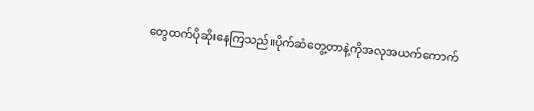တွေထက်ပိုဆိုးနေကြသည်။ပိုက်ဆံတွေ့တာနဲ့ကိုအလုအယက်ကောက်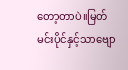တော့တာပဲ။မြတ်မင်းပိုင်နှင့်သာဗျော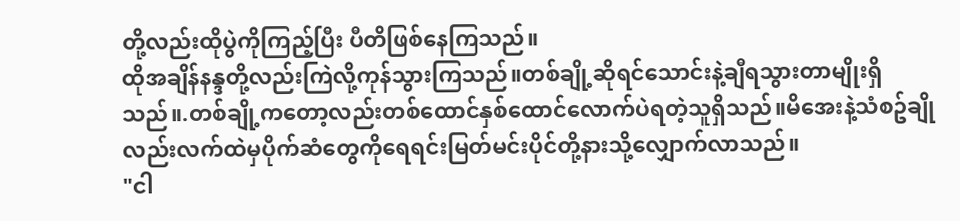တို့လည်းထိုပွဲကိုကြည့်ပြီး ပီတိဖြစ်နေကြသည်။
ထိုအချိန်နန္ဒတို့လည်းကြဲလို့ကုန်သွားကြသည်။တစ်ချို့ဆိုရင်သောင်းနဲ့ချီရသွားတာမျိုးရှိသည်။.တစ်ချို့ကတော့လည်းတစ်ထောင်နှစ်ထောင်လောက်ပဲရတဲ့သူရှိသည်။မိအေးနဲ့သံစဥ်ချိုလည်းလက်ထဲမှပိုက်ဆံတွေကိုရေရင်းမြတ်မင်းပိုင်တို့နားသို့လျှောက်လာသည်။
"ငါ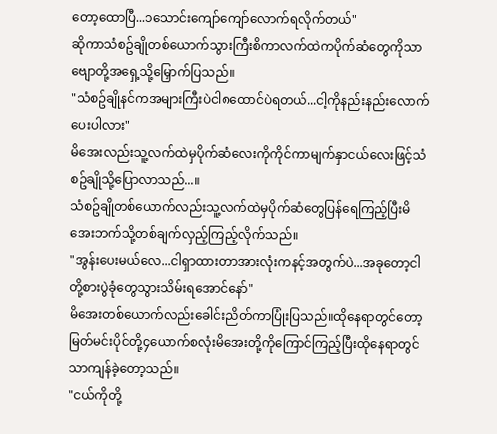တော့ထောပြီ...၁သောင်းကျော်ကျော်လောက်ရလိုက်တယ်"
ဆိုကာသံစဥ်ချိုတစ်ယောက်သွားကြီးစိကာလက်ထဲကပိုက်ဆံတွေကိုသာဗျောတို့အရှေ့သို့မြှောက်ပြသည်။
"သံစဥ်ချိုနင်ကအများကြီးပဲငါ၈ထောင်ပဲရတယ်...ငါ့ကိုနည်းနည်းလောက်ပေးပါလား"
မိအေးလည်းသူ့လက်ထဲမှပိုက်ဆံလေးကိုကိုင်ကာမျက်နှာငယ်လေးဖြင့်သံစဥ်ချိုသို့ပြောလာသည်...။
သံစဥ်ချိုတစ်ယောက်လည်းသူ့လက်ထဲမှပိုက်ဆံတွေပြန်ရေကြည့်ပြီးမိအေးဘက်သို့တစ်ချက်လှည့်ကြည့်လိုက်သည်။
"အွန်းပေးမယ်လေ...ငါရှာထားတာအားလုံးကနင့်အတွက်ပဲ...အခုတော့ငါတို့စားပွဲခုံတွေသွားသိမ်းရအောင်နော်"
မိအေးတစ်ယောက်လည်းခေါင်းညိတ်ကာပြုံးပြသည်။ထိုနေရာတွင်တော့မြတ်မင်းပိုင်တို့၄ယောက်စလုံးမိအေးတို့ကိုကြောင်ကြည့်ပြီးထိုနေရာတွင်သာကျန်ခဲ့တော့သည်။
"ငယ်ကိုတို့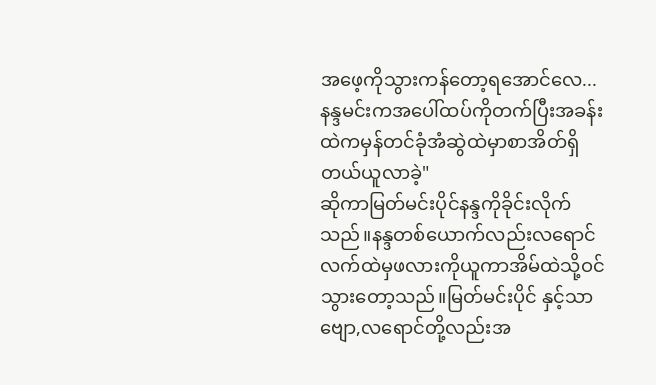အဖေ့ကိုသွားကန်တော့ရအောင်လေ...နန္ဒမင်းကအပေါ်ထပ်ကိုတက်ပြီးအခန်းထဲကမှန်တင်ခုံအံဆွဲထဲမှာစာအိတ်ရှိတယ်ယူလာခဲ့"
ဆိုကာမြတ်မင်းပိုင်နန္ဒကိုခိုင်းလိုက်သည်။နန္ဒတစ်ယောက်လည်းလရောင်လက်ထဲမှဖလားကိုယူကာအိမ်ထဲသို့ဝင်သွားတော့သည်။မြတ်မင်းပိုင် နှင့်သာဗျော,လရောင်တို့လည်းအ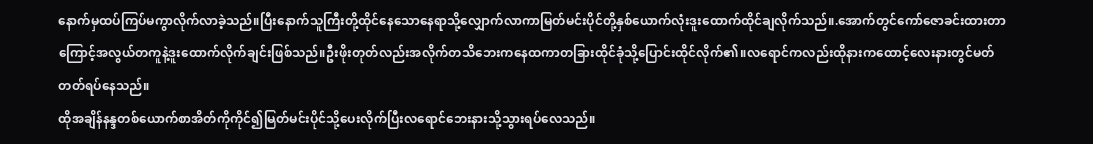နောက်မှထပ်ကြပ်မကွာလိုက်လာခဲ့သည်။ပြီးနောက်သူကြီးတို့ထိုင်နေသောနေရာသို့လျှောက်လာကာမြတ်မင်းပိုင်တို့နှစ်ယောက်လုံးဒူးထောက်ထိုင်ချလိုက်သည်။.အောက်တွင်ကော်ဇောခင်းထားတာကြောင့်အလွယ်တကူနဲ့ဒူးထောက်လိုက်ချင်းဖြစ်သည်။ဦးဖိုးတုတ်လည်းအလိုက်တသိဘေးကနေထကာတခြားထိုင်ခုံသို့ပြောင်းထိုင်လိုက်၏။လရောင်ကလည်းထိုနားကထောင့်လေးနားတွင်မတ်တတ်ရပ်နေသည်။
ထိုအချိန်နန္ဒတစ်ယောက်စာအိတ်ကိုကိုင်၍မြတ်မင်းပိုင်သို့ပေးလိုက်ပြီးလရောင်ဘေးနားသို့သွားရပ်လေသည်။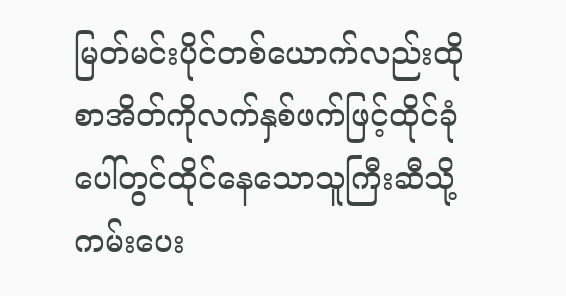မြတ်မင်းပိုင်တစ်ယောက်လည်းထိုစာအိတ်ကိုလက်နှစ်ဖက်ဖြင့်ထိုင်ခုံပေါ်တွင်ထိုင်နေသောသူကြီးဆီသို့ကမ်းပေး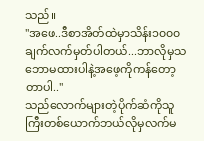သည်။
"အဖေ..ဒီစာအိတ်ထဲမှာသိန်း၁၀၀၀ချက်လက်မှတ်ပါတယ်...ဘာလိုမှသဘောမထားပါနဲ့အဖေ့ကိုကန်တော့တာပါ.."
သည်လောက်များတဲ့ပိုက်ဆံကိုသူကြီးတစ်ယောက်ဘယ်လိုမှလက်မ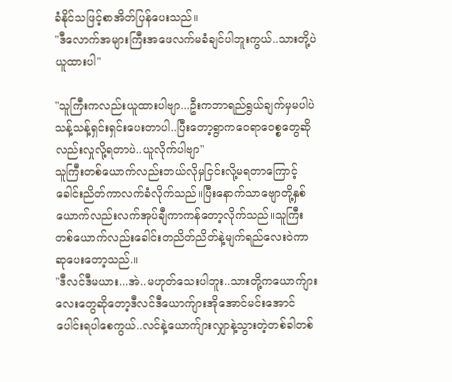ခံနိုင်သဖြင့်စာအိတ်ပြန်ပေးသည်။
"ဒီလောက်အများကြီးအဖေလက်မခံချင်ပါဘူးကွယ်..သားတို့ပဲယူထားပါ"

"သူကြီးကလည်းယူထားပါဗျာ...ဦးကဘာရည်ရွယ်ချက်မှမပါပဲသန့်သန့်ရှင်းရှင်းပေးတာပါ..ပြီးတော့ရွာကဝေရာဝေစ္စတွေဆိုလည်းလှုလို့ရတာပဲ..ယူလိုက်ပါဗျာ"
သူကြီးတစ်ယောက်လည်းဘယ်လိုမှငြင်းလို့မရတာကြောင့်ခေါင်းညိတ်ကာလက်ခံလိုက်သည်။ပြီးနောက်သာဗျောတို့နှစ်ယောက်လည်းလက်အုပ်ချီကာကန်တော့လိုက်သည်။သူကြီးတစ်ယောက်လည်းခေါင်းတညိတ်ညိတ်နဲ့မျက်ရည်လေးဝဲကာဆုပေးတော့သည်.။
"ဒီလင်ဒီမယား...အဲ..မဟုတ်သေးပါဘူး..သားတို့ကယောက်ျားလေးတွေဆိုတော့ဒီလင်ဒီယောက်ျားအိုအောင်မင်းအောင်ပေါင်းရပါစေကွယ်..လင်နဲ့ယောက်ျားလျှာနဲ့သွားတဲ့တစ်ခါတစ်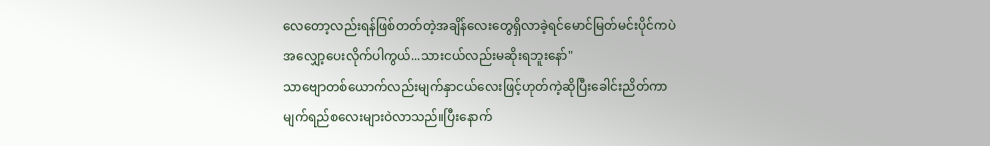လေတော့လည်းရန်ဖြစ်တတ်တဲ့အချိန်လေးတွေရှိလာခဲ့ရင်မောင်မြတ်မင်းပိုင်ကပဲအလျှော့ပေးလိုက်ပါကွယ်...သားငယ်လည်းမဆိုးရဘူးနော်"
သာဗျောတစ်ယောက်လည်းမျက်နှာငယ်လေးဖြင့်ဟုတ်ကဲ့ဆိုပြီးခေါင်းညိတ်ကာမျက်ရည်စလေးများဝဲလာသည်။ပြီးနောက်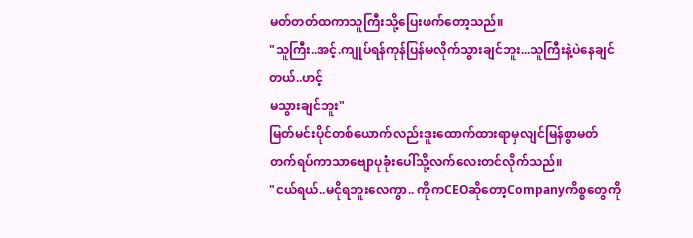မတ်တတ်ထကာသူကြီးသို့ပြေးဖက်တော့သည်။
"သူကြီး..အင့်.ကျုပ်ရန်ကုန်ပြန်မလိုက်သွားချင်ဘူး...သူကြီးနဲ့ပဲနေချင်တယ်..ဟင့်
မသွားချင်ဘူး"
မြတ်မင်းပိုင်တစ်ယောက်လည်းဒူးထောက်ထားရာမှလျင်မြန်စွာမတ်တက်ရပ်ကာသာဗျောပုခုံးပေါ်သို့လက်လေးတင်လိုက်သည်။
"ငယ်ရယ်..မငိုရဘူးလေကွာ.. ကိုကCEOဆိုတော့Companyကိစ္စတွေကို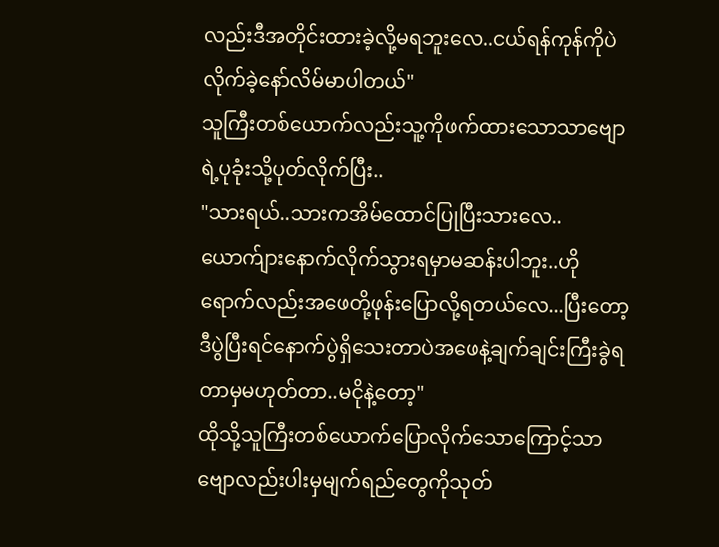လည်းဒီအတိုင်းထားခဲ့လို့မရဘူးလေ..ငယ်ရန်ကုန်ကိုပဲလိုက်ခဲ့နော်လိမ်မာပါတယ်"
သူကြီးတစ်ယောက်လည်းသူ့ကိုဖက်ထားသောသာဗျောရဲ့ပုခုံးသို့ပုတ်လိုက်ပြီး..
"သားရယ်..သားကအိမ်ထောင်ပြုပြီးသားလေ..ယောက်ျားနောက်လိုက်သွားရမှာမဆန်းပါဘူး..ဟိုရောက်လည်းအဖေတို့ဖုန်းပြောလို့ရတယ်လေ...ပြီးတော့ဒီပွဲပြီးရင်နောက်ပွဲရှိသေးတာပဲအဖေနဲ့ချက်ချင်းကြီးခွဲရတာမှမဟုတ်တာ..မငိုနဲ့တော့"
ထိုသို့သူကြီးတစ်ယောက်ပြောလိုက်သောကြောင့်သာဗျောလည်းပါးမှမျက်ရည်တွေကိုသုတ်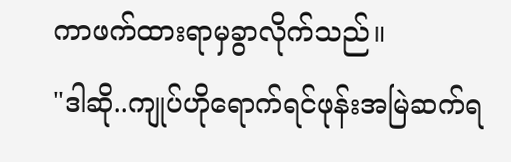ကာဖက်ထားရာမှခွာလိုက်သည်။
"ဒါဆို..ကျုပ်ဟိုရောက်ရင်ဖုန်းအမြဲဆက်ရ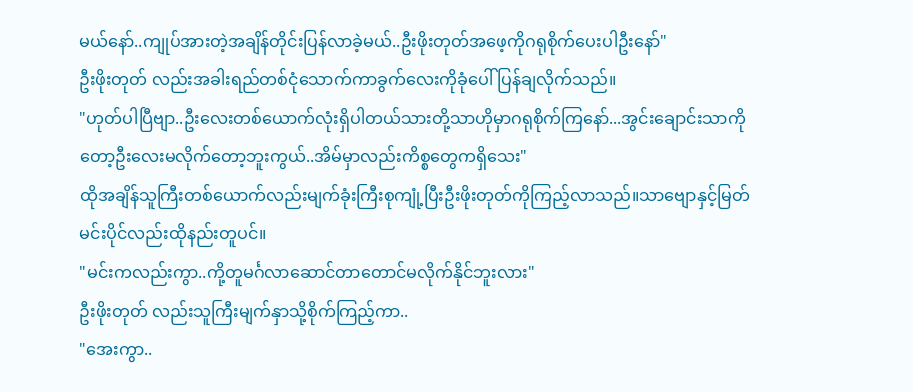မယ်နော်..ကျုပ်အားတဲ့အချိန်တိုင်းပြန်လာခဲ့မယ်..ဦးဖိုးတုတ်အဖေ့ကိုဂရုစိုက်ပေးပါဦးနော်"
ဦးဖိုးတုတ် လည်းအခါးရည်တစ်ငုံသောက်ကာခွက်လေးကိုခုံပေါ်ပြန်ချလိုက်သည်။
"ဟုတ်ပါပြီဗျာ..ဦးလေးတစ်ယောက်လုံးရှိပါတယ်သားတို့သာဟိုမှာဂရုစိုက်ကြနော်...အွင်းချောင်းသာကိုတော့ဦးလေးမလိုက်တော့ဘူးကွယ်..အိမ်မှာလည်းကိစ္စတွေကရှိသေး"
ထိုအချိန်သူကြီးတစ်ယောက်လည်းမျက်ခုံးကြီးစုကျုံ့ပြီးဦးဖိုးတုတ်ကိုကြည့်လာသည်။သာဗျောနှင့်မြတ်မင်းပိုင်လည်းထိုနည်းတူပင်။
"မင်းကလည်းကွာ..ကို့တူမင်္ဂလာဆောင်တာတောင်မလိုက်နိုင်ဘူးလား"
ဦးဖိုးတုတ် လည်းသူကြီးမျက်နှာသို့စိုက်ကြည့်ကာ..
"အေးကွာ..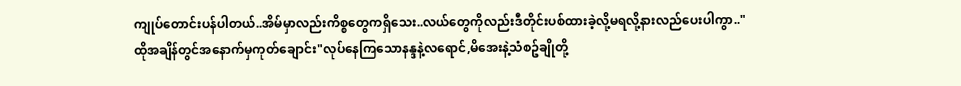ကျုပ်တောင်းပန်ပါတယ်..အိမ်မှာလည်းကိစ္စတွေကရှိသေး..လယ်တွေကိုလည်းဒီတိုင်းပစ်ထားခဲ့လို့မရလို့နားလည်ပေးပါကွာ.."
ထိုအချိန်တွင်အနောက်မှကုတ်ချောင်း"လုပ်နေကြသောနန္ဒနဲ့လရောင်,မိအေးနဲ့သံစဥ်ချိုတို့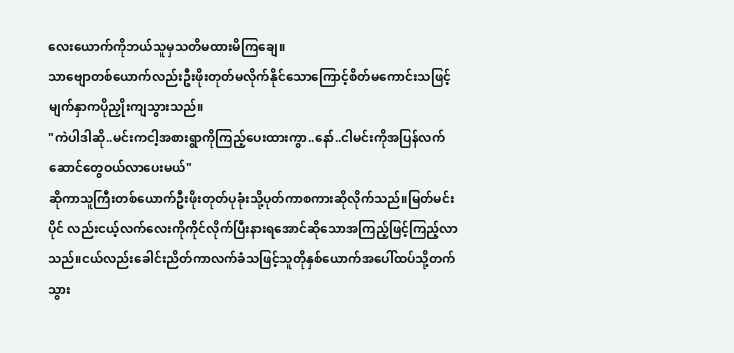လေးယောက်ကိုဘယ်သူမှသတိမထားမိကြချေ။
သာဗျောတစ်ယောက်လည်းဦးဖိုးတုတ်မလိုက်နိုင်သောကြောင့်စိတ်မကောင်းသဖြင့်မျက်နှာကပိုညှိုးကျသွားသည်။
"ကဲပါဒါဆို..မင်းကငါ့အစားရွာကိုကြည့်ပေးထားကွာ..နော်..ငါမင်းကိုအပြန်လက်ဆောင်တွေဝယ်လာပေးမယ်"
ဆိုကာသူကြီးတစ်ယောက်ဦးဖိုးတုတ်ပုခုံးသို့ပုတ်ကာစကားဆိုလိုက်သည်။မြတ်မင်းပိုင် လည်းငယ့်လက်လေးကိုကိုင်လိုက်ပြီးနားရအောင်ဆိုသောအကြည့်ဖြင့်ကြည့်လာသည်။ငယ်လည်းခေါင်းညိတ်ကာလက်ခံသဖြင့်သူတိုနှစ်ယောက်အပေါ်ထပ်သို့တက်သွား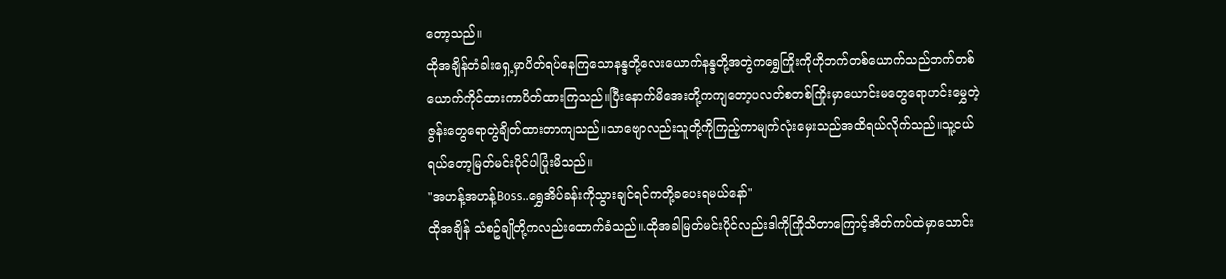တော့သည်။
ထိုအချိန်တံခါးရှေ့မှာပိတ်ရပ်နေကြသောနန္ဒတို့လေးယောက်နန္ဒတို့အတွဲကရွှေကြိုးကိုဟိုဘက်တစ်ယောက်သည်ဘက်တစ်ယောက်ကိုင်ထားကာပိတ်ထားကြသည်။ပြီးနောက်မိအေးတို့ကကျတော့ပလတ်စတစ်ကြိုးမှာယောင်းမတွေရောဟင်းမွှေတဲ့ဇွန်းတွေရောတွဲချိတ်ထားတာကျသည်။သာဗျောလည်းသူတို့ကိုကြည့်ကာမျက်လုံးမှေးသည်အထိရယ်လိုက်သည်။သူ့ငယ်ရယ်တော့မြတ်မင်းပိုင်ပါပြုံးမိသည်။
"အဟန့်အဟန့်Boss..ရွှေအိပ်ခန်းကိုသွားချင်ရင်ကတို့ခပေးရမယ်နော်"
ထိုအချိန် သံစဥ်ချိုတို့ကလည်းထောက်ခံသည်။.ထိုအခါမြတ်မင်းပိုင်လည်းဒါကိုကြိုသိတာကြောင့်အိတ်ကပ်ထဲမှာသောင်း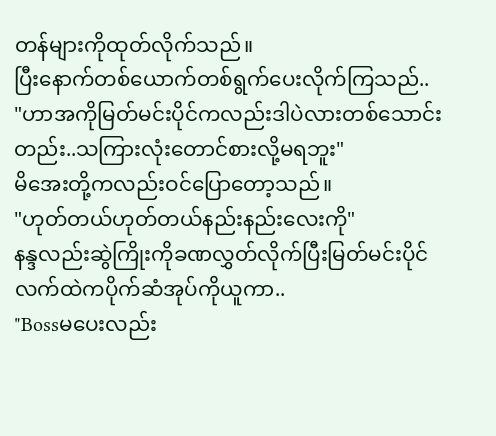တန်များကိုထုတ်လိုက်သည်။
ပြီးနောက်တစ်ယောက်တစ်ရွက်ပေးလိုက်ကြသည်..
"ဟာအကိုမြတ်မင်းပိုင်ကလည်းဒါပဲလားတစ်သောင်းတည်း..သကြားလုံးတောင်စားလို့မရဘူး"
မိအေးတို့ကလည်းဝင်ပြောတော့သည်။
"ဟုတ်တယ်ဟုတ်တယ်နည်းနည်းလေးကို"
နန္ဒလည်းဆွဲကြိုးကိုခဏလွှတ်လိုက်ပြီးမြတ်မင်းပိုင်လက်ထဲကပိုက်ဆံအုပ်ကိုယူကာ..
"Bossမပေးလည်း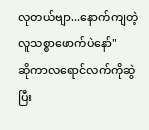လုတယ်ဗျာ...နောက်ကျတဲ့လူသစ္စာဖောက်ပဲနော်"
ဆိုကာလရောင်လက်ကိုဆွဲပြီး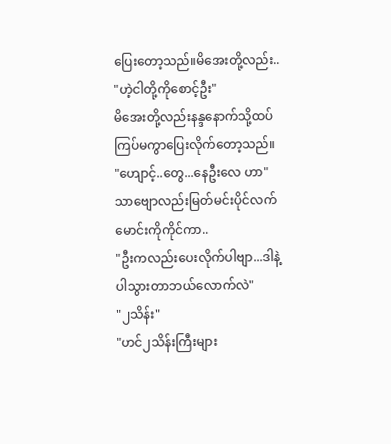ပြေးတော့သည်။မိအေးတို့လည်း..
"ဟဲ့ငါတို့ကိုစောင့်ဦး"
မိအေးတို့လည်းနန္ဒနောက်သို့ထပ်ကြပ်မကွာပြေးလိုက်တော့သည်။
"ဟျောင့်..တွေ...နေဦးလေ ဟာ"
သာဗျောလည်းမြတ်မင်းပိုင်လက်မောင်းကိုကိုင်ကာ..
"ဦးကလည်းပေးလိုက်ပါဗျာ...ဒါနဲ့ပါသွားတာဘယ်လောက်လဲ"
"၂သိန်း"
"ဟင်၂သိန်းကြီးများ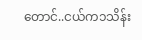တောင်..ငယ်က၁သိန်း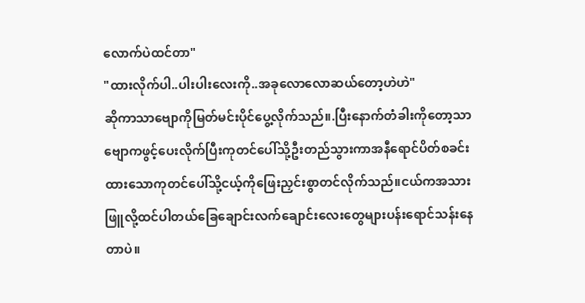လောက်ပဲထင်တာ"
"ထားလိုက်ပါ..ပါးပါးလေးကို..အခုလောလောဆယ်တော့ဟဲဟဲ"
ဆိုကာသာဗျောကိုမြတ်မင်းပိုင်ပွေ့လိုက်သည်။.ပြီးနောက်တံခါးကိုတော့သာဗျောကဖွင့်ပေးလိုက်ပြီးကုတင်ပေါ်သို့ဦးတည်သွားကာအနီရောင်ပိတ်စခင်းထားသောကုတင်ပေါ်သို့ငယ့်ကိုဖြေးညှင်းစွာတင်လိုက်သည်။ငယ်ကအသားဖြူလို့ထင်ပါတယ်ခြေချောင်းလက်ချောင်းလေးတွေများပန်းရောင်သန်းနေတာပဲ။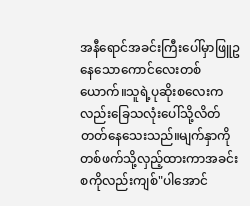အနီရောင်အခင်းကြီးပေါ်မှာဖြူဥနေသောကောင်လေးတစ်ယောက်။သူရဲ့ပုဆိုးစလေးကလည်းခြေသလုံးပေါ်သို့လိတ်တတ်နေသေးသည်။မျက်နှာကိုတစ်ဖက်သို့လှည့်ထားကာအခင်းစကိုလည်းကျစ်"ပါအောင်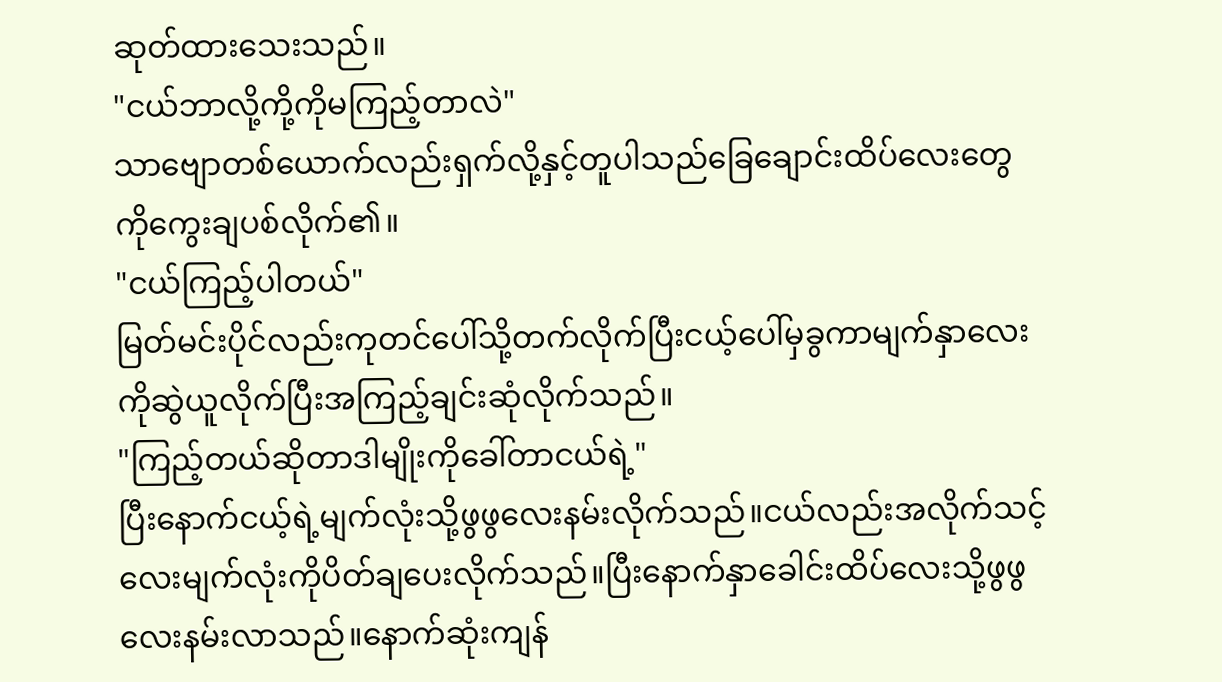ဆုတ်ထားသေးသည်။
"ငယ်ဘာလို့ကို့ကိုမကြည့်တာလဲ"
သာဗျောတစ်ယောက်လည်းရှက်လို့နှင့်တူပါသည်ခြေချောင်းထိပ်လေးတွေကိုကွေးချပစ်လိုက်၏။
"ငယ်ကြည့်ပါတယ်"
မြတ်မင်းပိုင်လည်းကုတင်ပေါ်သို့တက်လိုက်ပြီးငယ့်ပေါ်မှခွကာမျက်နှာလေးကိုဆွဲယူလိုက်ပြီးအကြည့်ချင်းဆုံလိုက်သည်။
"ကြည့်တယ်ဆိုတာဒါမျိုးကိုခေါ်တာငယ်ရဲ့"
ပြီးနောက်ငယ့်ရဲ့မျက်လုံးသို့ဖွဖွလေးနမ်းလိုက်သည်။ငယ်လည်းအလိုက်သင့်လေးမျက်လုံးကိုပိတ်ချပေးလိုက်သည်။ပြီးနောက်နှာခေါင်းထိပ်လေးသို့ဖွဖွလေးနမ်းလာသည်။နောက်ဆုံးကျန်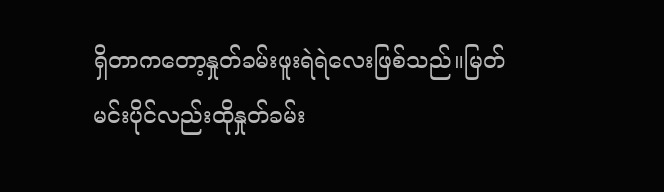ရှိတာကတော့နှုတ်ခမ်းဖူးရဲရဲလေးဖြစ်သည်။မြတ်မင်းပိုင်လည်းထိုနှုတ်ခမ်း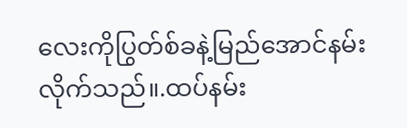လေးကိုပြွတ်စ်ခနဲ့မြည်အောင်နမ်းလိုက်သည်။.ထပ်နမ်း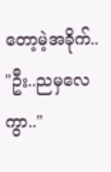တော့မဲ့အခိုက်..
"ဦး..ညမှလေကွာ.."